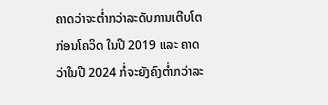ຄາດວ່າຈະຕ່ຳກວ່າລະດັບການເຕີບໂຕກ່ອນໂຄວິດ ໃນປີ 2019 ແລະ ຄາດວ່າໃນປີ 2024 ກໍ່ຈະຍັງຄົງຕໍ່າກວ່າລະ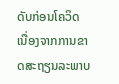ດັບກ່ອນໂຄວິດ ເນື່ອງຈາກການຂາດສະຖຽນລະພາບ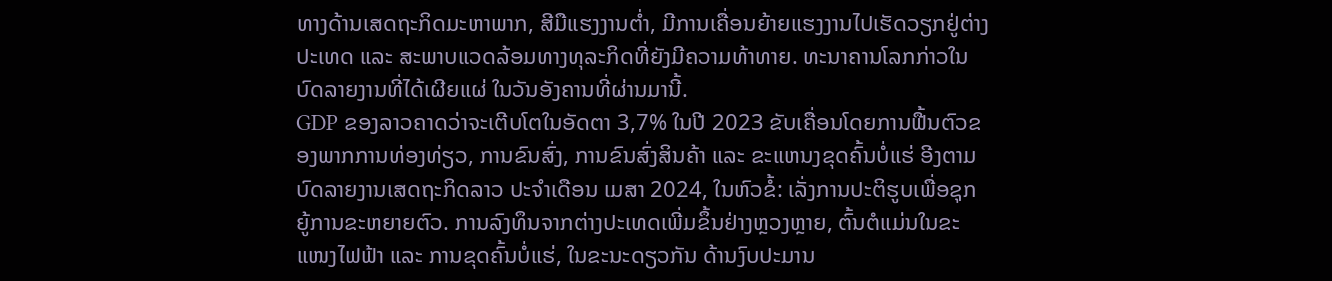ທາງດ້ານເສດຖະກິດມະຫາພາກ, ສີມືແຮງງານຕໍ່າ, ມີການເຄື່ອນຍ້າຍແຮງງານໄປເຮັດວຽກຢູ່ຕ່າງປະເທດ ແລະ ສະພາບແວດລ້ອມທາງທຸລະກິດທີ່ຍັງມີຄວາມທ້າທາຍ. ທະນາຄານໂລກກ່າວໃນ ບົດລາຍງານທີ່ໄດ້ເຜີຍແຜ່ ໃນວັນອັງຄານທີ່ຜ່ານມານີ້.
GDP ຂອງລາວຄາດວ່າຈະເຕີບໂຕໃນອັດຕາ 3,7% ໃນປີ 2023 ຂັບເຄື່ອນໂດຍການຟື້ນຕົວຂອງພາກການທ່ອງທ່ຽວ, ການຂົນສົ່ງ, ການຂົນສົ່ງສິນຄ້າ ແລະ ຂະແຫນງຂຸດຄົ້ນບໍ່ແຮ່ ອີງຕາມບົດລາຍງານເສດຖະກິດລາວ ປະຈໍາເດືອນ ເມສາ 2024, ໃນຫົວຂໍ້: ເລັ່ງການປະຕິຮູບເພື່ອຊຸກຍູ້ການຂະຫຍາຍຕົວ. ການລົງທຶນຈາກຕ່າງປະເທດເພີ່ມຂຶ້ນຢ່າງຫຼວງຫຼາຍ, ຕົ້ນຕໍແມ່ນໃນຂະແໜງໄຟຟ້າ ແລະ ການຂຸດຄົ້ນບໍ່ແຮ່, ໃນຂະນະດຽວກັນ ດ້ານງົບປະມານ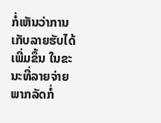ກໍ່ເຫັນວ່າການເກັບລາຍຮັບໄດ້ເພີ່ມຂຶ້ນ ໃນຂະນະທີ່ລາຍຈ່າຍພາກລັດກໍ່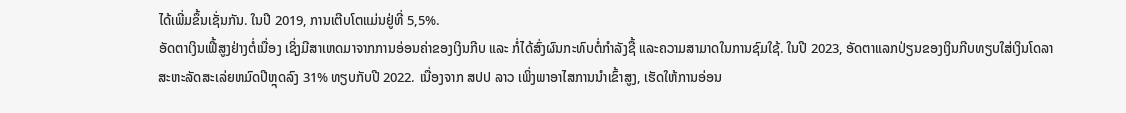ໄດ້ເພີ່ມຂຶ້ນເຊັ່ນກັນ. ໃນປີ 2019, ການເຕີບໂຕແມ່ນຢູ່ທີ່ 5,5%.
ອັດຕາເງິນເຟີ້ສູງຢ່າງຕໍ່ເນື່ອງ ເຊິ່ງມີສາເຫດມາຈາກການອ່ອນຄ່າຂອງເງິນກີບ ແລະ ກໍ່ໄດ້ສົ່ງຜົນກະທົບຕໍ່ກຳລັງຊື້ ແລະຄວາມສາມາດໃນການຊົມໃຊ້. ໃນປີ 2023, ອັດຕາແລກປ່ຽນຂອງເງິນກີບທຽບໃສ່ເງິນໂດລາສະຫະລັດສະເລ່ຍຫມົດປີຫຼຸດລົງ 31% ທຽບກັບປີ 2022. ເນື່ອງຈາກ ສປປ ລາວ ເພິ່ງພາອາໄສການນໍາເຂົ້າສູງ, ເຮັດໃຫ້ການອ່ອນ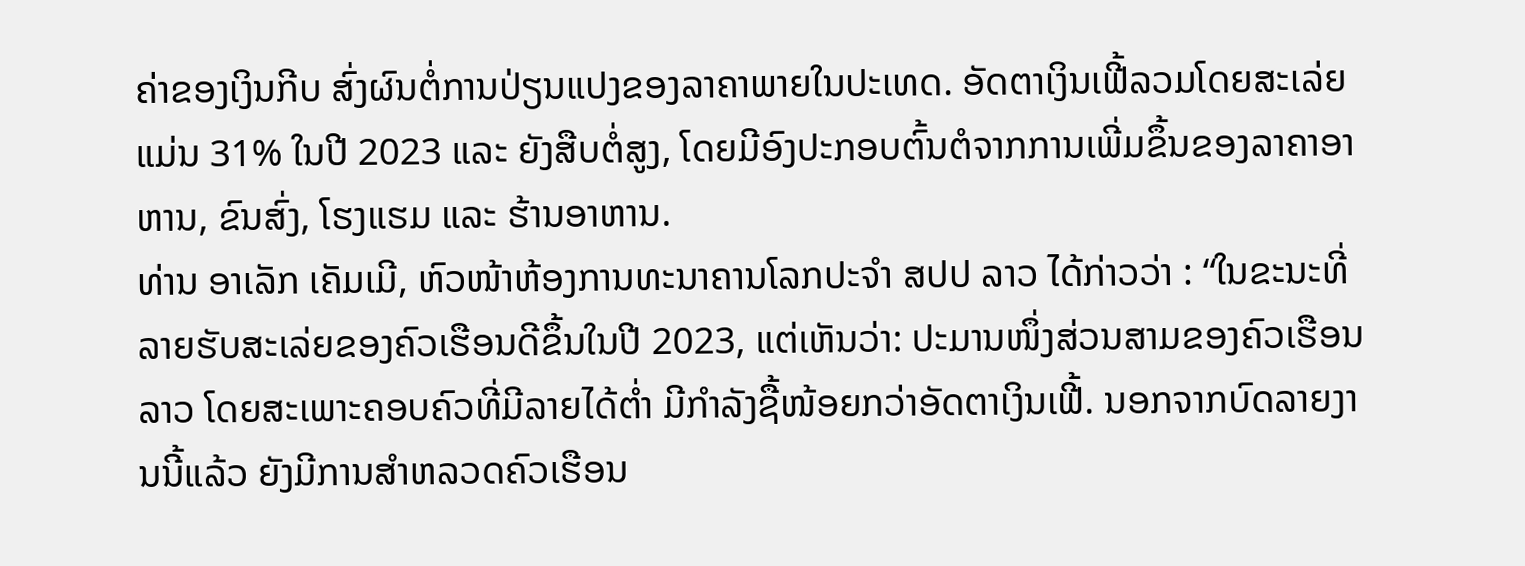ຄ່າຂອງເງິນກີບ ສົ່ງຜົນຕໍ່ການປ່ຽນແປງຂອງລາຄາພາຍໃນປະເທດ. ອັດຕາເງິນເຟີ້ລວມໂດຍສະເລ່ຍແມ່ນ 31% ໃນປີ 2023 ແລະ ຍັງສືບຕໍ່ສູງ, ໂດຍມີອົງປະກອບຕົ້ນຕໍຈາກການເພີ່ມຂຶ້ນຂອງລາຄາອາຫານ, ຂົນສົ່ງ, ໂຮງແຮມ ແລະ ຮ້ານອາຫານ.
ທ່ານ ອາເລັກ ເຄັມເມີ, ຫົວໜ້າຫ້ອງການທະນາຄານໂລກປະຈໍາ ສປປ ລາວ ໄດ້ກ່າວວ່າ : “ໃນຂະນະທີ່ລາຍຮັບສະເລ່ຍຂອງຄົວເຮືອນດີຂຶ້ນໃນປີ 2023, ແຕ່ເຫັນວ່າ: ປະມານໜຶ່ງສ່ວນສາມຂອງຄົວເຮືອນລາວ ໂດຍສະເພາະຄອບຄົວທີ່ມີລາຍໄດ້ຕໍ່າ ມີກໍາລັງຊື້ໜ້ອຍກວ່າອັດຕາເງິນເຟີ້. ນອກຈາກບົດລາຍງານນີ້ແລ້ວ ຍັງມີການສຳຫລວດຄົວເຮືອນ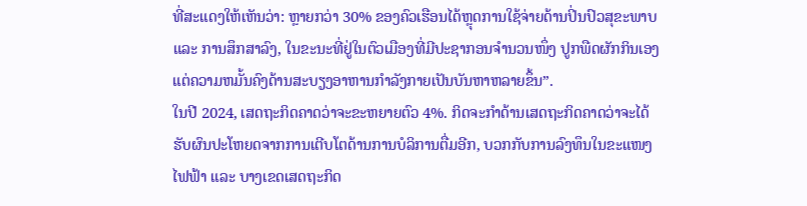ທີ່ສະແດງໃຫ້ເຫັນວ່າ: ຫຼາຍກວ່າ 30% ຂອງຄົວເຮືອນໄດ້ຫຼຸດການໃຊ້ຈ່າຍດ້ານປິ່ນປົວສຸຂະພາບ ແລະ ການສຶກສາລົງ, ໃນຂະນະທີ່ຢູ່ໃນຕົວເມືອງທີ່ມີປະຊາກອນຈໍານວນໜຶ່ງ ປູກພືດຜັກກິນເອງ ແຕ່ຄວາມຫມັ້ນຄົງດ້ານສະບຽງອາຫານກຳລັງກາຍເປັນບັນຫາຫລາຍຂຶ້ນ”.
ໃນປີ 2024, ເສດຖະກິດຄາດວ່າຈະຂະຫຍາຍຕົວ 4%. ກິດຈະກຳດ້ານເສດຖະກິດຄາດວ່າຈະໄດ້ຮັບຜົນປະໂຫຍດຈາກການເຕີບໂຕດ້ານການບໍລິການຕື່ມອີກ, ບວກກັບການລົງທຶນໃນຂະແໜງໄຟຟ້າ ແລະ ບາງເຂດເສດຖະກິດ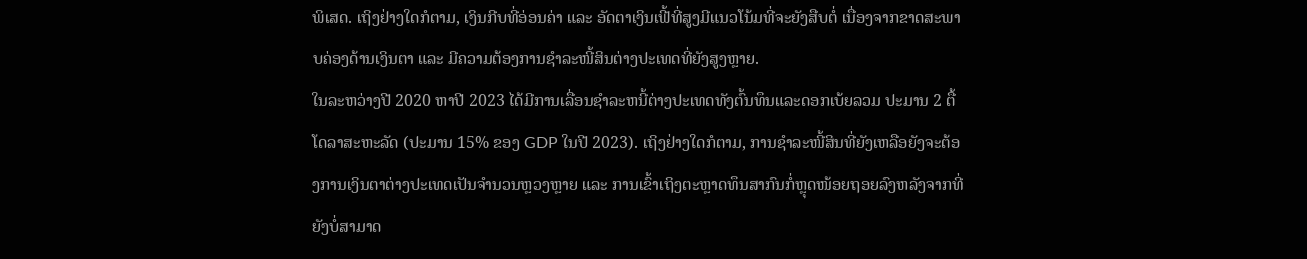ພິເສດ. ເຖິງຢ່າງໃດກໍຕາມ, ເງິນກີບທີ່ອ່ອນຄ່າ ແລະ ອັດຕາເງິນເຟີ້ທີ່ສູງມີແນວໂນ້ມທີ່ຈະຍັງສືບຕໍ່ ເນື່ອງຈາກຂາດສະພາບຄ່ອງດ້ານເງິນຕາ ແລະ ມີຄວາມຕ້ອງການຊໍາລະໜີ້ສິນຕ່າງປະເທດທີ່ຍັງສູງຫຼາຍ.
ໃນລະຫວ່າງປີ 2020 ຫາປີ 2023 ໄດ້ມີການເລື່ອນຊຳລະຫນີ້ຕ່າງປະເທດທັງຕົ້ນທຶນແລະດອກເບ້ຍລວມ ປະມານ 2 ຕື້ໂດລາສະຫະລັດ (ປະມານ 15% ຂອງ GDP ໃນປີ 2023). ເຖິງຢ່າງໃດກໍຕາມ, ການຊຳລະໜີ້ສິນທີ່ຍັງເຫລືອຍັງຈະຕ້ອງການເງິນຕາຕ່າງປະເທດເປັນຈຳນວນຫຼວງຫຼາຍ ແລະ ການເຂົ້າເຖິງຕະຫຼາດທຶນສາກົນກໍ່ຫຼຸດໜ້ອຍຖອຍລົງຫລັງຈາກທີ່ຍັງບໍ່ສາມາດ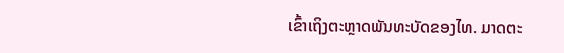ເຂົ້າເຖິງຕະຫຼາດພັນທະບັດຂອງໄທ. ມາດຕະ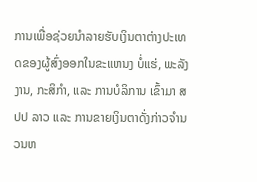ການເພື່ອຊ່ວຍນຳລາຍຮັບເງິນຕາຕ່າງປະເທດຂອງຜູ້ສົ່ງອອກໃນຂະແຫນງ ບໍ່ແຮ່, ພະລັງງານ, ກະສິກຳ, ແລະ ການບໍລິການ ເຂົ້າມາ ສປປ ລາວ ແລະ ການຂາຍເງິນຕາດັ່ງກ່າວຈໍານວນຫ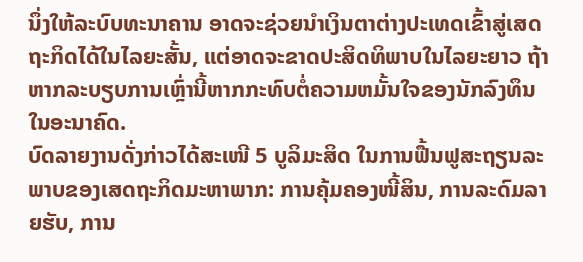ນຶ່ງໃຫ້ລະບົບທະນາຄານ ອາດຈະຊ່ວຍນຳເງິນຕາຕ່າງປະເທດເຂົ້າສູ່ເສດຖະກິດໄດ້ໃນໄລຍະສັ້ນ, ແຕ່ອາດຈະຂາດປະສິດທິພາບໃນໄລຍະຍາວ ຖ້າຫາກລະບຽບການເຫຼົ່ານີ້ຫາກກະທົບຕໍ່ຄວາມຫມັ້ນໃຈຂອງນັກລົງທຶນໃນອະນາຄົດ.
ບົດລາຍງານດັ່ງກ່າວໄດ້ສະເໜີ 5 ບູລິມະສິດ ໃນການຟື້ນຟູສະຖຽນລະພາບຂອງເສດຖະກິດມະຫາພາກ: ການຄຸ້ມຄອງໜີ້ສິນ, ການລະດົມລາຍຮັບ, ການ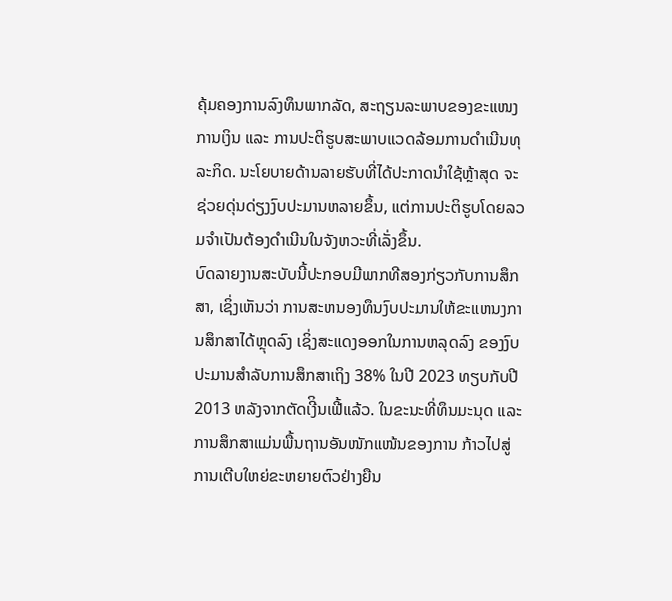ຄຸ້ມຄອງການລົງທຶນພາກລັດ, ສະຖຽນລະພາບຂອງຂະແໜງການເງິນ ແລະ ການປະຕິຮູບສະພາບແວດລ້ອມການດຳເນີນທຸລະກິດ. ນະໂຍບາຍດ້ານລາຍຮັບທີ່ໄດ້ປະກາດນຳໃຊ້ຫຼ້າສຸດ ຈະຊ່ວຍດຸ່ນດ່ຽງງົບປະມານຫລາຍຂຶ້ນ, ແຕ່ການປະຕິຮູບໂດຍລວມຈໍາເປັນຕ້ອງດໍາເນີນໃນຈັງຫວະທີ່ເລັ່ງຂຶ້ນ.
ບົດລາຍງານສະບັບນີ້ປະກອບມີພາກທີສອງກ່ຽວກັບການສຶກສາ, ເຊິ່ງເຫັນວ່າ ການສະຫນອງທຶນງົບປະມານໃຫ້ຂະແຫນງການສຶກສາໄດ້ຫຼຸດລົງ ເຊິ່ງສະແດງອອກໃນການຫລຸດລົງ ຂອງງົບປະມານສໍາລັບການສຶກສາເຖິງ 38% ໃນປີ 2023 ທຽບກັບປີ 2013 ຫລັງຈາກຕັດເງີິນເຟີ້ແລ້ວ. ໃນຂະນະທີ່ທຶນມະນຸດ ແລະ ການສຶກສາແມ່ນພື້ນຖານອັນໜັກແໜ້ນຂອງການ ກ້າວໄປສູ່ການເຕີບໃຫຍ່ຂະຫຍາຍຕົວຢ່າງຍືນ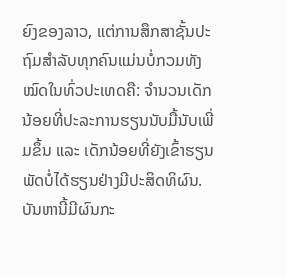ຍົງຂອງລາວ, ແຕ່ການສຶກສາຊັ້ນປະຖົມສໍາລັບທຸກຄົນແມ່ນບໍ່ກວມທັງໝົດໃນທົ່ວປະເທດຄື: ຈໍານວນເດັກນ້ອຍທີ່ປະລະການຮຽນນັບມື້ນັບເພີ່ມຂຶ້ນ ແລະ ເດັກນ້ອຍທີ່ຍັງເຂົ້າຮຽນພັດບໍ່ໄດ້ຮຽນຢ່າງມີປະສິດທິຜົນ. ບັນຫານີ້ມີຜົນກະ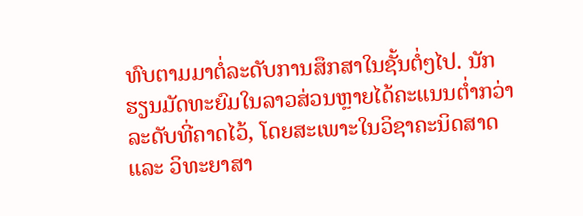ທົບຕາມມາຕໍ່ລະດັບການສຶກສາໃນຊັ້ນຕໍ່ໆໄປ. ນັກຮຽນມັດທະຍົມໃນລາວສ່ວນຫຼາຍໄດ້ຄະແນນຕໍ່າກວ່າລະດັບທີ່ຄາດໄວ້, ໂດຍສະເພາະໃນວິຊາຄະນິດສາດ ແລະ ວິທະຍາສາ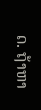ດ. ຖ້າຫາ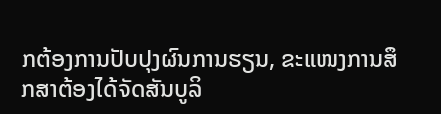ກຕ້ອງການປັບປຸງຜົນການຮຽນ, ຂະແໜງການສຶກສາຕ້ອງໄດ້ຈັດສັນບູລິ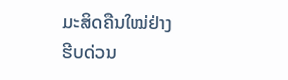ມະສິດຄືນໃໝ່ຢ່າງຮີບດ່ວນ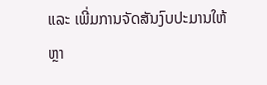ແລະ ເພີ່ມການຈັດສັນງົບປະມານໃຫ້ຫຼາ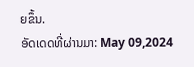ຍຂຶ້ນ.
ອັດເດດທີ່ຜ່ານມາ: May 09,2024